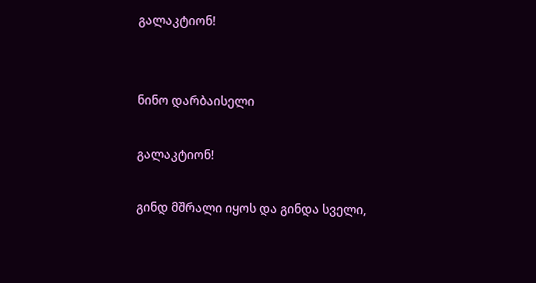გალაკტიონ!


ნინო დარბაისელი

გალაკტიონ!

გინდ მშრალი იყოს და გინდა სველი,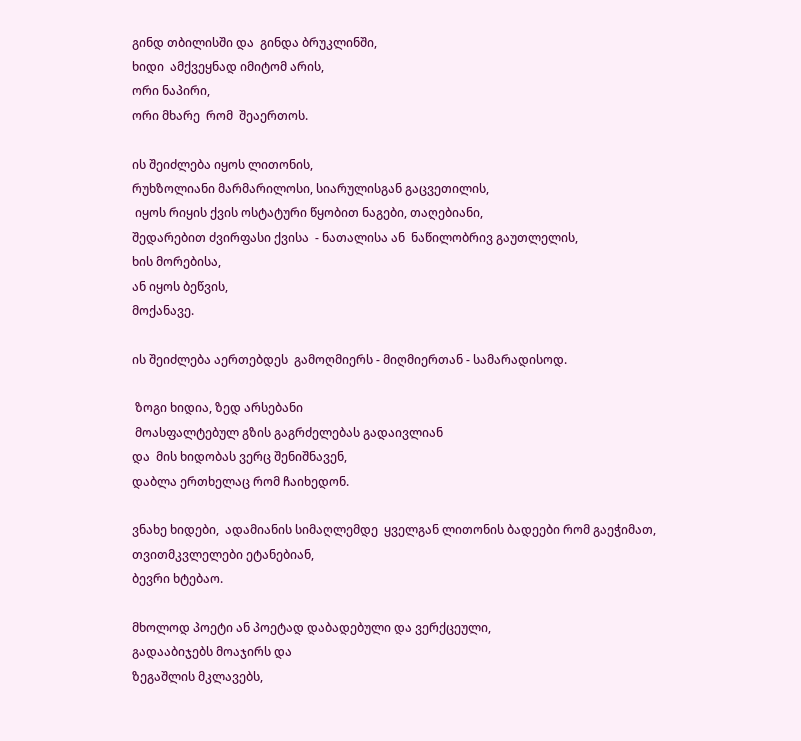გინდ თბილისში და  გინდა ბრუკლინში,
ხიდი  ამქვეყნად იმიტომ არის,
ორი ნაპირი,
ორი მხარე  რომ  შეაერთოს.

ის შეიძლება იყოს ლითონის,
რუხზოლიანი მარმარილოსი, სიარულისგან გაცვეთილის,
 იყოს რიყის ქვის ოსტატური წყობით ნაგები, თაღებიანი,
შედარებით ძვირფასი ქვისა  - ნათალისა ან  ნაწილობრივ გაუთლელის,
ხის მორებისა,
ან იყოს ბეწვის,
მოქანავე.

ის შეიძლება აერთებდეს  გამოღმიერს - მიღმიერთან - სამარადისოდ.

 ზოგი ხიდია, ზედ არსებანი
 მოასფალტებულ გზის გაგრძელებას გადაივლიან
და  მის ხიდობას ვერც შენიშნავენ,
დაბლა ერთხელაც რომ ჩაიხედონ.

ვნახე ხიდები,  ადამიანის სიმაღლემდე  ყველგან ლითონის ბადეები რომ გაეჭიმათ,
თვითმკვლელები ეტანებიან,
ბევრი ხტებაო.

მხოლოდ პოეტი ან პოეტად დაბადებული და ვერქცეული,
გადააბიჯებს მოაჯირს და
ზეგაშლის მკლავებს,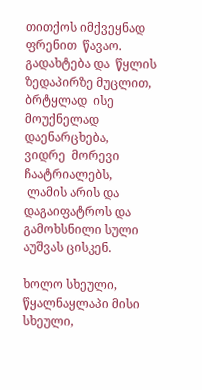თითქოს იმქვეყნად ფრენით  წავაო.
გადახტება და  წყლის ზედაპირზე მუცლით,
ბრტყლად  ისე  მოუქნელად დაენარცხება,
ვიდრე  მორევი  ჩაატრიალებს,
 ლამის არის და
დაგაიფატროს და  გამოხსნილი სული აუშვას ცისკენ.

ხოლო სხეული,
წყალნაყლაპი მისი სხეული,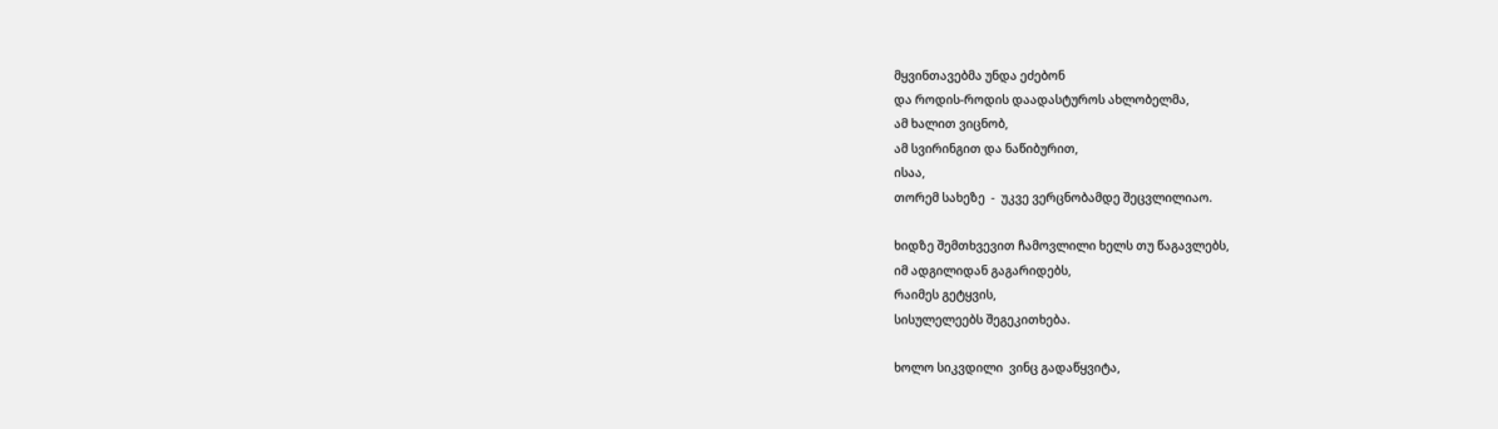მყვინთავებმა უნდა ეძებონ
და როდის-როდის დაადასტუროს ახლობელმა,
ამ ხალით ვიცნობ,
ამ სვირინგით და ნაწიბურით,
ისაა,
თორემ სახეზე  -  უკვე ვერცნობამდე შეცვლილიაო.

ხიდზე შემთხვევით ჩამოვლილი ხელს თუ წაგავლებს,
იმ ადგილიდან გაგარიდებს,
რაიმეს გეტყვის,
სისულელეებს შეგეკითხება.

ხოლო სიკვდილი  ვინც გადაწყვიტა,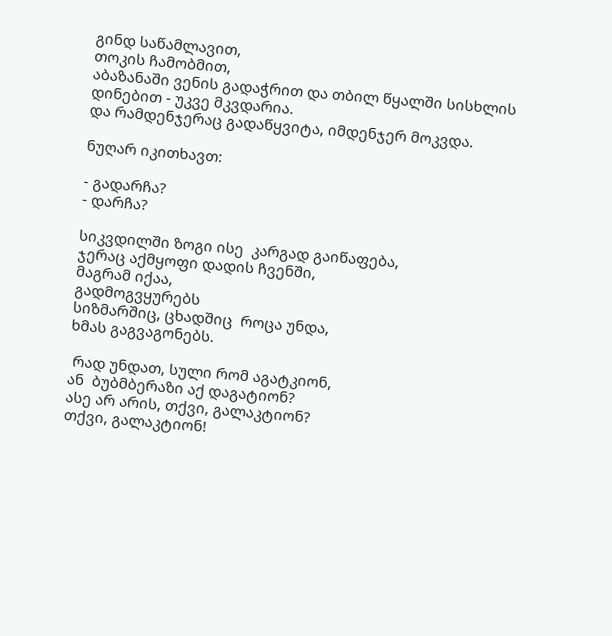გინდ საწამლავით,
თოკის ჩამობმით,
აბაზანაში ვენის გადაჭრით და თბილ წყალში სისხლის დინებით - უკვე მკვდარია.
და რამდენჯერაც გადაწყვიტა, იმდენჯერ მოკვდა.

ნუღარ იკითხავთ:

- გადარჩა?
- დარჩა?

სიკვდილში ზოგი ისე  კარგად გაიწაფება,
ჯერაც აქმყოფი დადის ჩვენში,
მაგრამ იქაა,
გადმოგვყურებს
სიზმარშიც, ცხადშიც  როცა უნდა,
ხმას გაგვაგონებს.

 რად უნდათ, სული რომ აგატკიონ,
ან  ბუბმბერაზი აქ დაგატიონ?
ასე არ არის, თქვი, გალაკტიონ?
თქვი, გალაკტიონ!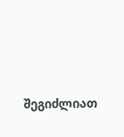შეგიძლიათ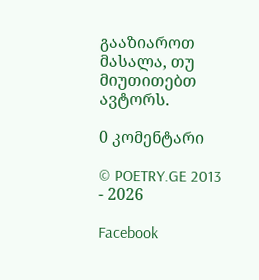გააზიაროთ მასალა, თუ მიუთითებთ ავტორს.

0 კომენტარი

© POETRY.GE 2013 - 2026

Facebook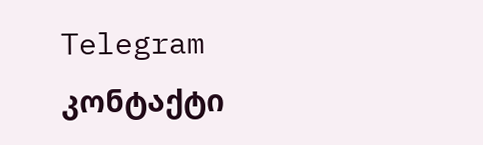Telegram კონტაქტი